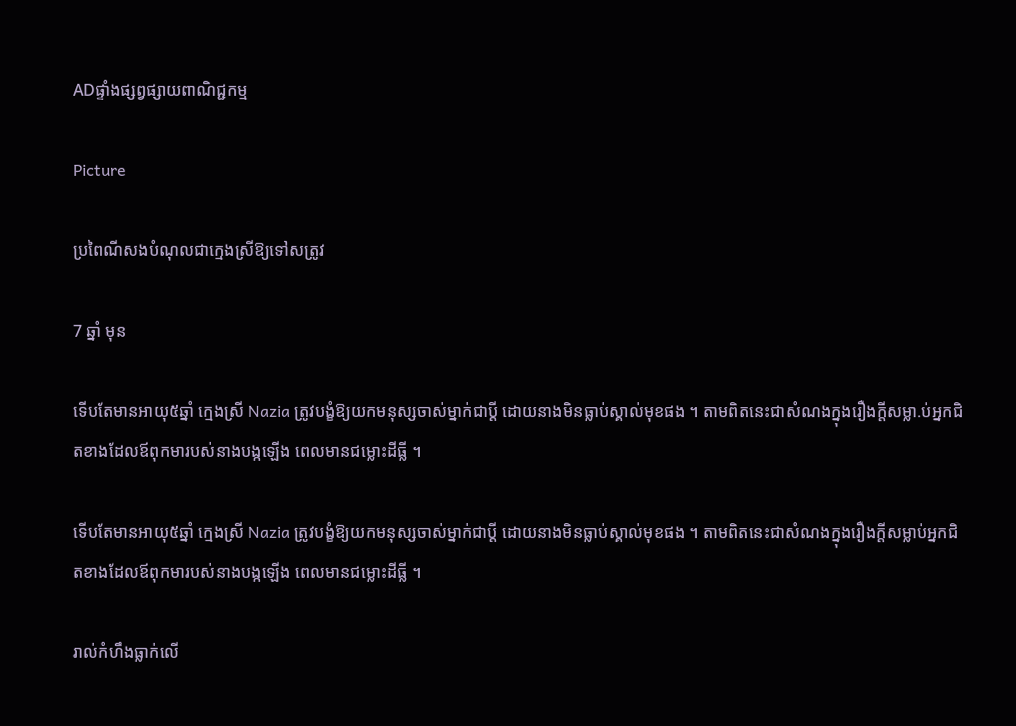ADផ្ទាំងផ្សព្វផ្សាយពាណិជ្ជកម្ម

Picture

ប្រពៃណីសងបំណុលជាក្មេងស្រីឱ្យទៅសត្រូវ

7 ឆ្នាំ មុន

ទើបតែមានអាយុ៥ឆ្នាំ ក្មេងស្រី Nazia ត្រូវបង្ខំឱ្យយកមនុស្សចាស់ម្នាក់ជាប្តី ដោយនាងមិនធ្លាប់ស្គាល់មុខផង ។ តាមពិតនេះជាសំណងក្នុងរឿងក្តីសម្លា.ប់អ្នកជិតខាងដែលឪពុកមារបស់នាងបង្កឡើង ពេលមានជម្លោះដីធ្លី ។

ទើបតែមានអាយុ៥ឆ្នាំ ក្មេងស្រី Nazia ត្រូវបង្ខំឱ្យយកមនុស្សចាស់ម្នាក់ជាប្តី ដោយនាងមិនធ្លាប់ស្គាល់មុខផង ។ តាមពិតនេះជាសំណងក្នុងរឿងក្តីសម្លាប់អ្នកជិតខាងដែលឪពុកមារបស់នាងបង្កឡើង ពេលមានជម្លោះដីធ្លី ។

រាល់កំហឹងធ្លាក់លើ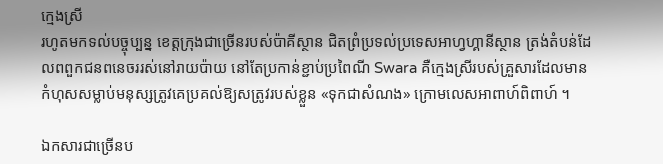ក្មេងស្រី
រហូតមកទល់បច្ចុប្បន្ន ខេត្តក្រុងជាច្រើនរបស់ប៉ាគីស្ថាន ជិតព្រំប្រទល់ប្រទេសអាហ្វហ្គានីស្ថាន ត្រង់តំបន់ដែលពពួកជនពនេចររស់នៅរាយប៉ាយ នៅតែប្រកាន់ខ្ជាប់ប្រពៃណី Swara គឺក្មេងស្រីរបស់គ្រួសារដែលមានកំហុសសម្លាប់មនុស្សត្រូវគេប្រគល់ឱ្យសត្រូវរបស់ខ្លួន «ទុកជាសំណង» ក្រោមលេសអាពាហ៍ពិពាហ៍ ។

ឯកសារជាច្រើនប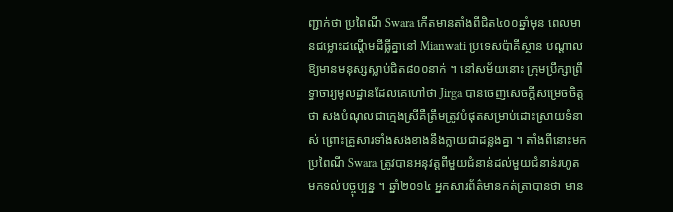ញ្ជាក់ថា ប្រពៃណី Swara កើតមានតាំងពីជិត៤០០ឆ្នាំមុន ពេលមានជម្លោះដណ្តើមដីធ្លីគ្នានៅ Mianwati ប្រទេសប៉ាគីស្ថាន បណ្តាលឱ្យមានមនុស្សស្លាប់ជិត៨០០នាក់ ។ នៅសម័យនោះ ក្រុមប្រឹក្សាព្រឹទ្ធាចារ្យមូលដ្ឋានដែលគេហៅថា Jirga បានចេញសេចក្តីសម្រេចចិត្តថា សងបំណុលជាក្មេងស្រីគឺត្រឹមត្រូវបំផុតសម្រាប់ដោះស្រាយទំនាស់ ព្រោះគ្រួសារទាំងសងខាងនឹងក្លាយជាដន្លងគ្នា ។ តាំងពីនោះមក ប្រពៃណី Swara ត្រូវបានអនុវត្តពីមួយជំនាន់ដល់មួយជំនាន់រហូតមកទល់បច្ចុប្បន្ន ។ ឆ្នាំ២០១៤ អ្នកសារព័ត៌មានកត់ត្រាបានថា មាន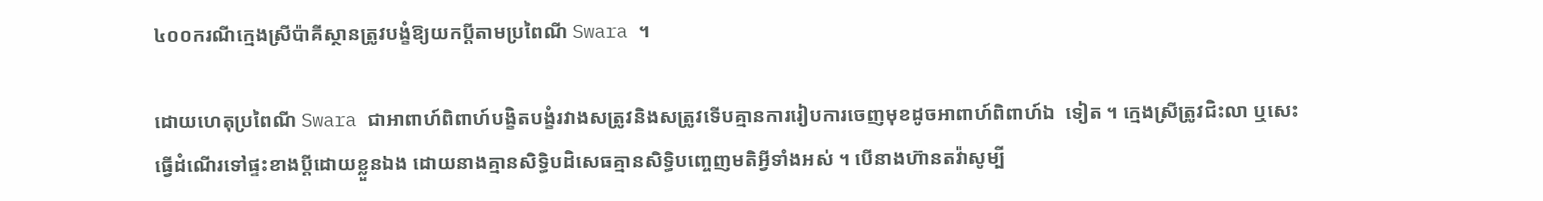៤០០ករណីក្មេងស្រីប៉ាគីស្ថានត្រូវបង្ខំឱ្យយកប្តីតាមប្រពៃណី Swara ។

ដោយហេតុប្រពៃណី Swara ជាអាពាហ៍ពិពាហ៍បង្ខិតបង្ខំរវាងសត្រូវនិងសត្រូវទើបគ្មានការរៀបការចេញមុខដូចអាពាហ៍ពិពាហ៍ឯ  ទៀត ។ ក្មេងស្រីត្រូវជិះលា ឬសេះធ្វើដំណើរទៅផ្ទះខាងប្តីដោយខ្លួនឯង ដោយនាងគ្មានសិទ្ធិបដិសេធគ្មានសិទ្ធិបញ្ចេញមតិអ្វីទាំងអស់ ។ បើនាងហ៊ានតវ៉ាសូម្បី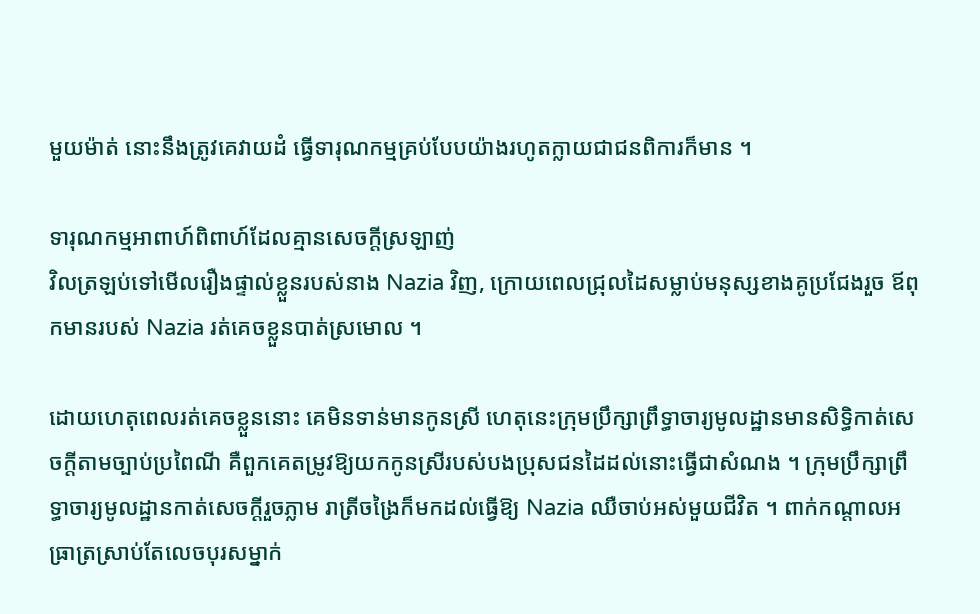មួយម៉ាត់ នោះនឹងត្រូវគេវាយដំ ធ្វើទារុណកម្មគ្រប់បែបយ៉ាងរហូតក្លាយជាជនពិការក៏មាន ។

ទារុណកម្មអាពាហ៍ពិពាហ៍ដែលគ្មានសេចក្តីស្រឡាញ់
វិលត្រឡប់ទៅមើលរឿងផ្ទាល់ខ្លួនរបស់នាង Nazia វិញ, ក្រោយពេលជ្រុលដៃសម្លាប់មនុស្សខាងគូប្រជែងរួច ឪពុកមានរបស់ Nazia រត់គេចខ្លួនបាត់ស្រមោល ។

ដោយហេតុពេលរត់គេចខ្លួននោះ គេមិនទាន់មានកូនស្រី ហេតុនេះក្រុមប្រឹក្សាព្រឹទ្ធាចារ្យមូលដ្ឋានមានសិទ្ធិកាត់សេចក្តីតាមច្បាប់ប្រពៃណី គឺពួកគេតម្រូវឱ្យយកកូនស្រីរបស់បងប្រុសជនដៃដល់នោះធ្វើជាសំណង ។ ក្រុមប្រឹក្សាព្រឹទ្ធាចារ្យមូលដ្ឋានកាត់សេចក្តីរួចភ្លាម រាត្រីចង្រៃក៏មកដល់ធ្វើឱ្យ Nazia ឈឺចាប់អស់មួយជីវិត ។ ពាក់កណ្តាលអធ្រាត្រស្រាប់តែលេចបុរសម្នាក់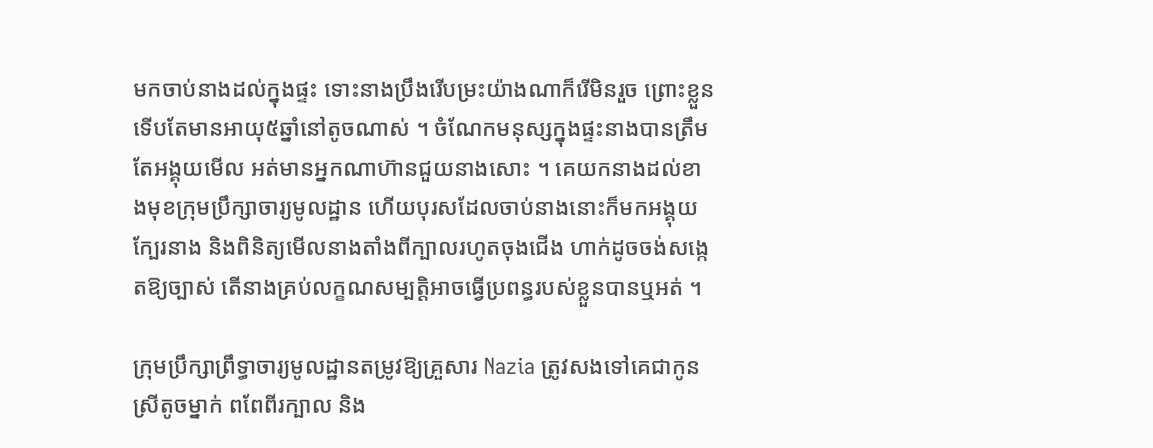មកចាប់នាងដល់ក្នុងផ្ទះ ទោះនាងប្រឹងរើបម្រះយ៉ាងណាក៏រើមិនរួច ព្រោះខ្លួនទើបតែមានអាយុ៥ឆ្នាំនៅតូចណាស់ ។ ចំណែកមនុស្សក្នុងផ្ទះនាងបានត្រឹមតែអង្គុយមើល អត់មានអ្នកណាហ៊ានជួយនាងសោះ ។ គេយកនាងដល់ខាងមុខក្រុមប្រឹក្សាចារ្យមូលដ្ឋាន ហើយបុរសដែលចាប់នាងនោះក៏មកអង្គុយក្បែរនាង និងពិនិត្យមើលនាងតាំងពីក្បាលរហូតចុងជើង ហាក់ដូចចង់សង្កេតឱ្យច្បាស់ តើនាងគ្រប់លក្ខណសម្បត្តិអាចធ្វើប្រពន្ធរបស់ខ្លួនបានឬអត់ ។

ក្រុមប្រឹក្សាព្រឹទ្ធាចារ្យមូលដ្ឋានតម្រូវឱ្យគ្រួសារ Nazia ត្រូវសងទៅគេជាកូនស្រីតូចម្នាក់ ពពែពីរក្បាល និង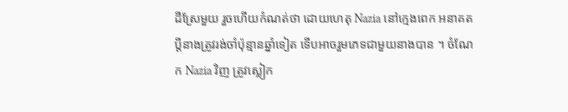ដីស្រែមួយ រួចហើយកំណត់ថា ដោយហេតុ Nazia នៅក្មេងពេក អនាគតប្តីនាងត្រូវរង់ចាំប៉ុន្មានឆ្នាំទៀត ទើបអាចរួមភេទជាមួយនាងបាន ។ ចំណែក Nazia វិញ ត្រូវស្លៀក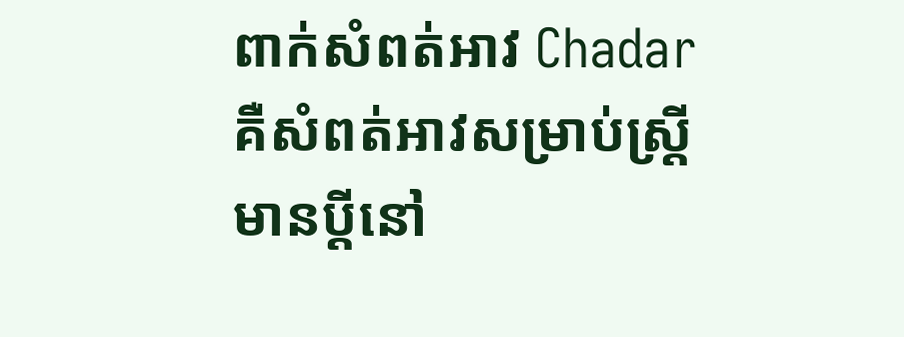ពាក់សំពត់អាវ Chadar គឺសំពត់អាវសម្រាប់ស្រី្តមានប្តីនៅ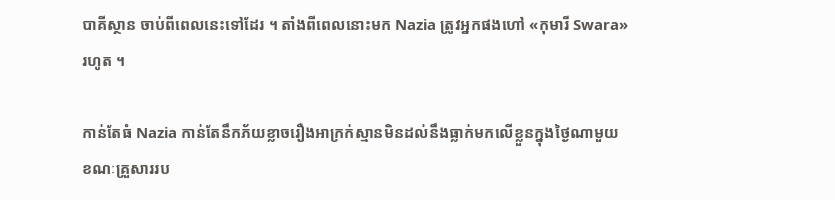បាគីស្ថាន ចាប់ពីពេលនេះទៅដែរ ។ តាំងពីពេលនោះមក Nazia ត្រូវអ្នកផងហៅ «កុមារី Swara» រហូត ។

កាន់តែធំ Nazia កាន់តែនឹកភ័យខ្លាចរឿងអាក្រក់ស្មានមិនដល់នឹងធ្លាក់មកលើខ្លួនក្នុងថ្ងៃណាមួយ ខណៈគ្រួសាររប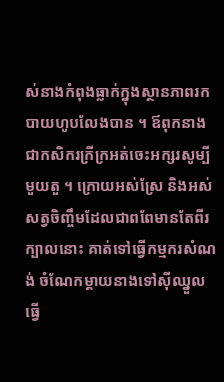ស់នាងកំពុងធ្លាក់ក្នុងស្ថានភាពរកបាយហូបលែងបាន ។ ឪពុកនាងជាកសិករក្រីក្រអត់ចេះអក្សរសូម្បីមួយតួ ។ ក្រោយអស់ស្រែ និងអស់សត្វចិញ្ចឹមដែលជាពពែមានតែពីរក្បាលនោះ គាត់ទៅធ្វើកម្មករសំណង់ ចំណែកម្តាយនាងទៅស៊ីឈ្នួលធ្វើ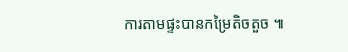ការតាមផ្ទះបានកម្រៃតិចតួច ៕